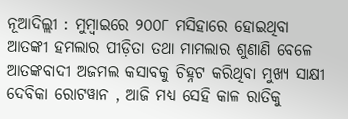ନୂଆଦିଲ୍ଲୀ : ମୁମ୍ୱାଇରେ ୨୦୦୮ ମସିହାରେ ହୋଇଥିବା ଆତଙ୍କୀ ହମଲାର ପୀଡ଼ିତା ତଥା ମାମଲାର ଶୁଣାଣି ବେଳେ ଆତଙ୍କବାଦୀ ଅଜମଲ କସାବକୁ ଚିହ୍ନଟ କରିଥିବା ମୁଖ୍ୟ ସାକ୍ଷୀ ଦେବିକା ରୋଟୱାନ , ଆଜି ମଧ୍ୟ ସେହି କାଳ ରାତିକୁ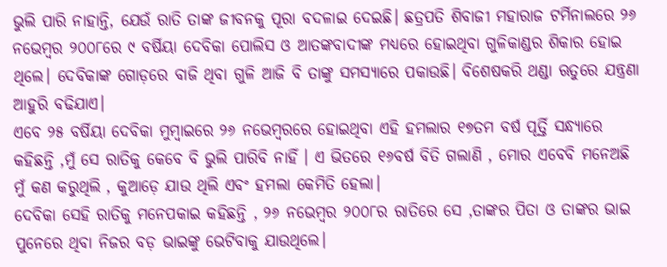ଭୁଲି ପାରି ନାହାନ୍ତି, ଯେଉଁ ରାତି ତାଙ୍କ ଜୀବନକୁ ପୂରା ବଦଳାଇ ଦେଇଛି। ଛତ୍ରପତି ଶିବାଜୀ ମହାରାଜ ଟର୍ମିନାଲରେ ୨୬ ନଭେମ୍ୱର ୨୦୦୮ରେ ୯ ବର୍ଷିୟା ଦେବିକା ପୋଲିସ ଓ ଆତଙ୍କବାଦୀଙ୍କ ମଧ୍ୟରେ ହୋଇଥିବା ଗୁଳିକାଣ୍ଡର ଶିକାର ହୋଇ ଥିଲେ। ଦେବିକାଙ୍କ ଗୋଡ଼ରେ ବାଜି ଥିବା ଗୁଳି ଆଜି ବି ତାଙ୍କୁ ସମସ୍ୟାରେ ପକାଉଛି। ବିଶେଷକରି ଥଣ୍ଡା ଋତୁରେ ଯନ୍ତ୍ରଣା ଆହୁରି ବଢିଯାଏ।
ଏବେ ୨୫ ବର୍ଷିୟା ଦେବିକା ମୁମ୍ୱାଇରେ ୨୬ ନଭେମ୍ୱରରେ ହୋଇଥିବା ଏହି ହମଲାର ୧୭ତମ ବର୍ଷ ପୂର୍ତ୍ତି ସନ୍ଧ୍ୟାରେ କହିଛନ୍ତି ,ମୁଁ ସେ ରାତିକୁ କେବେ ବି ଭୁଲି ପାରିବି ନାହିଁ । ଏ ଭିତରେ ୧୬ବର୍ଷ ବିତି ଗଲାଣି , ମୋର ଏବେବି ମନେଅଛି ମୁଁ କଣ କରୁଥିଲି , କୁଆଡ଼େ ଯାଉ ଥିଲି ଏବଂ ହମଲା କେମିତି ହେଲା।
ଦେବିକା ସେହି ରାତିକୁ ମନେପକାଇ କହିଛନ୍ତି , ୨୬ ନଭେମ୍ୱର ୨୦୦୮ର ରାତିରେ ସେ ,ତାଙ୍କର ପିତା ଓ ତାଙ୍କର ଭାଇ ପୁନେରେ ଥିବା ନିଜର ବଡ଼ ଭାଇଙ୍କୁ ଭେଟିବାକୁ ଯାଉଥିଲେ।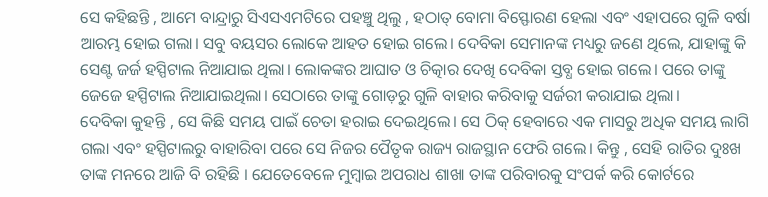ସେ କହିଛନ୍ତି , ଆମେ ବାନ୍ଦ୍ରାରୁ ସିଏସଏମଟିରେ ପହଞ୍ଚୁ ଥିଲୁ , ହଠାତ୍ ବୋମା ବିସ୍ଫୋରଣ ହେଲା ଏବଂ ଏହାପରେ ଗୁଳି ବର୍ଷା ଆରମ୍ଭ ହୋଇ ଗଲା। ସବୁ ବୟସର ଲୋକେ ଆହତ ହୋଇ ଗଲେ। ଦେବିକା ସେମାନଙ୍କ ମଧ୍ୟରୁ ଜଣେ ଥିଲେ, ଯାହାଙ୍କୁ କି ସେଣ୍ଟ ଜର୍ଜ ହସ୍ପିଟାଲ ନିଆଯାଇ ଥିଲା। ଲୋକଙ୍କର ଆଘାତ ଓ ଚିତ୍କାର ଦେଖି ଦେବିକା ସ୍ତବ୍ଧ ହୋଇ ଗଲେ। ପରେ ତାଙ୍କୁ ଜେଜେ ହସ୍ପିଟାଲ ନିଆଯାଇଥିଲା। ସେଠାରେ ତାଙ୍କୁ ଗୋଡ଼ରୁ ଗୁଳି ବାହାର କରିବାକୁ ସର୍ଜରୀ କରାଯାଇ ଥିଲା।
ଦେବିକା କୁହନ୍ତି , ସେ କିଛି ସମୟ ପାଇଁ ଚେତା ହରାଇ ଦେଇଥିଲେ। ସେ ଠିକ୍ ହେବାରେ ଏକ ମାସରୁ ଅଧିକ ସମୟ ଲାଗି ଗଲା ଏବଂ ହସ୍ପିଟାଲରୁ ବାହାରିବା ପରେ ସେ ନିଜର ପୈତୃକ ରାଜ୍ୟ ରାଜସ୍ଥାନ ଫେରି ଗଲେ। କିନ୍ତୁ , ସେହି ରାତିର ଦୁଃଖ ତାଙ୍କ ମନରେ ଆଜି ବି ରହିଛି । ଯେତେବେଳେ ମୁମ୍ୱାଇ ଅପରାଧ ଶାଖା ତାଙ୍କ ପରିବାରକୁ ସଂପର୍କ କରି କୋର୍ଟରେ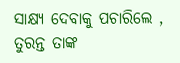ସାକ୍ଷ୍ୟ ଦେବାକୁ ପଚାରିଲେ , ତୁରନ୍ତ ତାଙ୍କ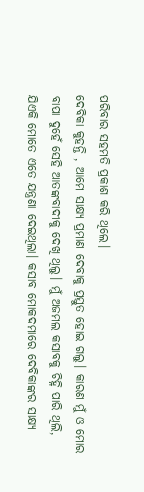ପରିବାର ସହମତି ପ୍ରକାଶ କରି ଥିଲେ।
ଦେବିକା କୁହନ୍ତି , ଆମେ ସାକ୍ଷ୍ୟ ପ୍ରମାଣ ଦେବାକୁ ପ୍ରସ୍ତୁତ ହୋଇ ଗଲୁ। କାରଣ ମୁଁ ଓ ମୋର ବାପା ଦୁହେଁ ସେହି ଆତଙ୍କବାଦୀକୁ ଦେଖି ଥିଲୁ। ମୁଁ ଅଜମଲ କସାବକୁ ଚିହ୍ନି ପାରି ଥିଲି, ଯିଏକି ମୋତେ ଏତେ ଯନ୍ତ୍ରଣା ଦେଇଥିଲା। କସାବ ମୋକଦମାରେ ଦେବିକାଙ୍କର ସାକ୍ଷ୍ୟ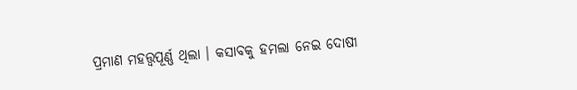ପ୍ରମାଣ ମହତ୍ତ୍ୱପୂର୍ଣ୍ଣ ଥିଲା । କସାବକୁ ହମଲା ନେଇ ଦୋଷୀ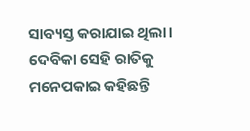ସାବ୍ୟସ୍ତ କରାଯାଇ ଥିଲା। ଦେବିକା ସେହି ରାତିକୁ ମନେପକାଇ କହିଛନ୍ତି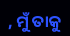, ମୁଁ ତାକୁ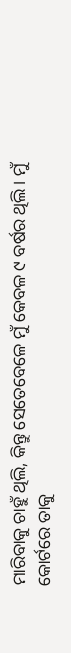ମାରିବାକୁ ଚାହୁଁ ଥିଲି, କିନ୍ତୁ ସେତେବେଳେ ମୁଁ କେବଳ ୯ ବର୍ଷର ଥିଲି। ମୁଁ କୋର୍ଟରେ ତାକୁ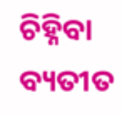ଚିହ୍ନିବା ବ୍ୟତୀତ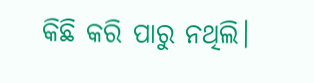କିଛି କରି ପାରୁ ନଥିଲି।